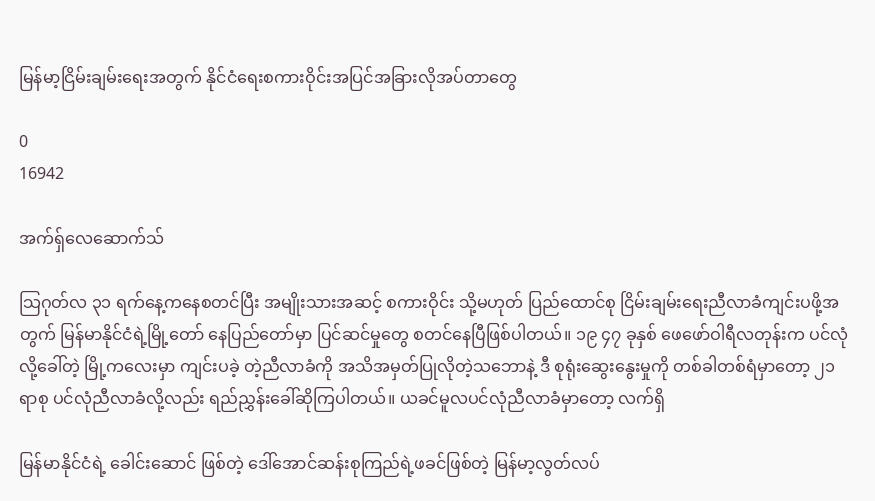မြန်မာ့ငြိမ်းချမ်းရေးအတွက် နိုင်ငံရေးစကားဝိုင်းအပြင်အခြားလိုအပ်တာတွေ

0
16942

အက်ရှ်လေဆောက်သ်

သြဂုတ်လ ၃၁ ရက်နေ့ကနေစတင်ပြီး အမျိုးသားအဆင့် စကားဝိုင်း သို့မဟုတ် ပြည်ထောင်စု ငြိမ်းချမ်းရေးညီလာခံကျင်းပဖို့အတွက် မြန်မာနိုင်ငံရဲ့မြို့တော် နေပြည်တော်မှာ ပြင်ဆင်မှုတွေ စတင်နေပြီဖြစ်ပါတယ်။ ၁၉ ၄၇ ခုနှစ် ဖေဖော်ဝါရီလတုန်းက ပင်လုံလို့ခေါ်တဲ့ မြို့ကလေးမှာ ကျင်းပခဲ့ တဲ့ညီလာခံကို အသိအမှတ်ပြုလိုတဲ့သဘောနဲ့ ဒီ စုရုံးဆွေးနွေးမှုကို တစ်ခါတစ်ရံမှာတော့ ၂၁ ရာစု ပင်လုံညီလာခံလို့လည်း ရည်ညွှန်းခေါ်ဆိုကြပါတယ်။ ယခင်မူလပင်လုံညီလာခံမှာတော့ လက်ရှိ

မြန်မာနိုင်ငံရဲ့ ခေါင်းဆောင် ဖြစ်တဲ့ ဒေါ်အောင်ဆန်းစုကြည်ရဲ့ဖခင်ဖြစ်တဲ့ မြန်မာ့လွတ်လပ်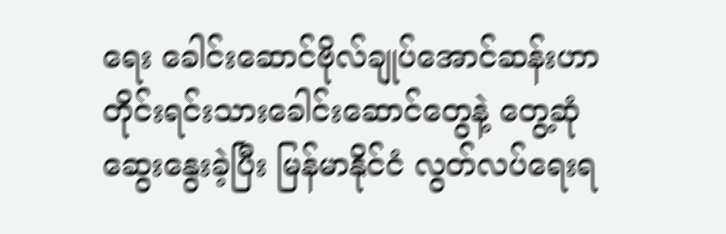ရေး ခေါင်းဆောင်ဗိုလ်ချုပ်အောင်ဆန်းဟာ တိုင်းရင်းသားခေါင်းဆောင်တွေနဲ့ တွေ့ဆုံဆွေးနွေးခဲ့ပြီး မြန်မာနိုင်ငံ လွတ်လပ်ရေးရ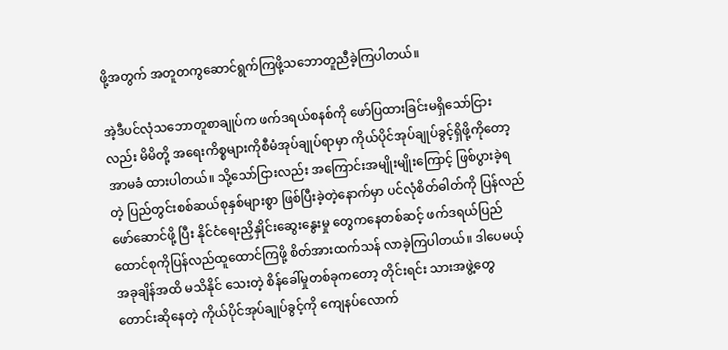ဖို့အတွက် အတူတကွဆောင်ရွက်ကြဖို့သဘောတူညီခဲ့ကြပါတယ်။

အဲ့ဒီပင်လုံသဘောတူစာချုပ်က ဖက်ဒရယ်စနစ်ကို ဖော်ပြထားခြင်းမရှိသော်ငြားလည်း မိမိတို့ အရေးကိစ္စများကိုစီမံအုပ်ချုပ်ရာမှာ ကိုယ်ပိုင်အုပ်ချုပ်ခွင့်ရှိဖို့ကိုတော့ အာမခံ ထားပါတယ်။ သို့သော်ငြားလည်း အကြောင်းအမျိုးမျိုးကြောင့် ဖြစ်ပွားခဲ့ရတဲ့ ပြည်တွင်းစစ်ဆယ်စုနှစ်များစွာ ဖြစ်ပြီးခဲ့တဲ့နောက်မှာ ပင်လုံစိတ်ဓါတ်ကို ပြန်လည်ဖော်ဆောင်ဖို့ ပြီး နိုင်ငံရေးညှိနှိုင်းဆွေးနွေးမှု တွေကနေတစ်ဆင့် ဖက်ဒရယ်ပြည်ထောင်စုကိုပြန်လည်ထူထောင်ကြဖို့ စိတ်အားထက်သန် လာခဲ့ကြပါတယ်။ ဒါပေမယ့် အခုချိန်အထိ မသိနိုင် သေးတဲ့ စိန်ခေါ်မှုတစ်ခုကတော့ တိုင်းရင်း သားအဖွဲ့တွေတောင်းဆိုနေတဲ့ ကိုယ်ပိုင်အုပ်ချုပ်ခွင့်ကို ကျေနပ်လောက်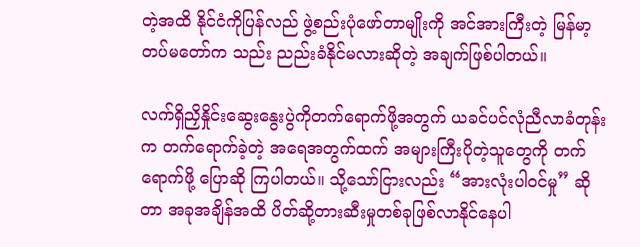တဲ့အထိ နိုင်ငံကိုပြန်လည် ဖွဲ့စည်းပုံဖော်တာမျိုးကို အင်အားကြီးတဲ့ မြန်မာ့တပ်မတော်က သည်း ညည်းခံနိုင်မလားဆိုတဲ့ အချက်ဖြစ်ပါတယ်။

လက်ရှိညှိနှိုင်းဆွေးနွေးပွဲကိုတက်ရောက်ဖို့အတွက် ယခင်ပင်လုံညီလာခံတုန်းက တက်ရောက်ခဲ့တဲ့ အရေအတွက်ထက် အများကြီးပိုတဲ့သူတွေကို တက်ရောက်ဖို့ ပြောဆို ကြပါတယ်။ သို့သော်ငြားလည်း “အားလုံးပါဝင်မှု” ဆိုတာ အခုအချိန်အထိ ပိတ်ဆို့တားဆီးမှုတစ်ခုဖြစ်လာနိုင်နေပါ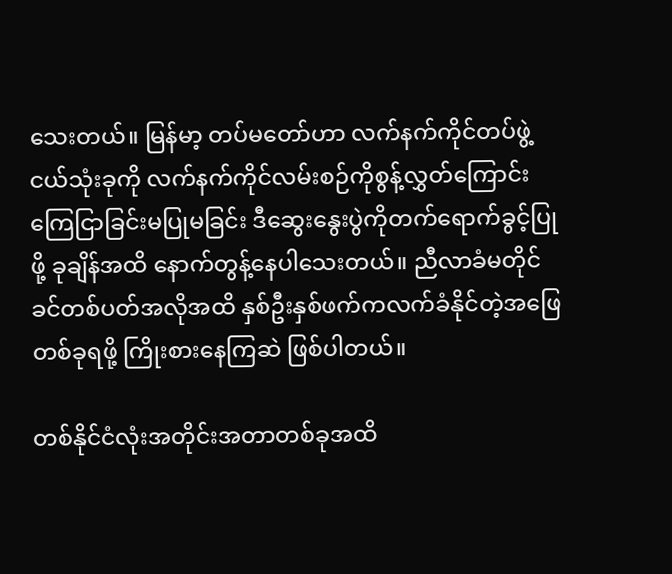သေးတယ်။ မြန်မာ့ တပ်မတော်ဟာ လက်နက်ကိုင်တပ်ဖွဲ့ ငယ်သုံးခုကို လက်နက်ကိုင်လမ်းစဉ်ကိုစွန့်လွှတ်ကြောင်း ကြေငြာခြင်းမပြုမခြင်း ဒီဆွေးနွေးပွဲကိုတက်ရောက်ခွင့်ပြုဖို့ ခုချိန်အထိ နောက်တွန့်နေပါသေးတယ်။ ညီလာခံမတိုင် ခင်တစ်ပတ်အလိုအထိ နှစ်ဦးနှစ်ဖက်ကလက်ခံနိုင်တဲ့အဖြေတစ်ခုရဖို့ ကြိုးစားနေကြဆဲ ဖြစ်ပါတယ်။

တစ်နိုင်ငံလုံးအတိုင်းအတာတစ်ခုအထိ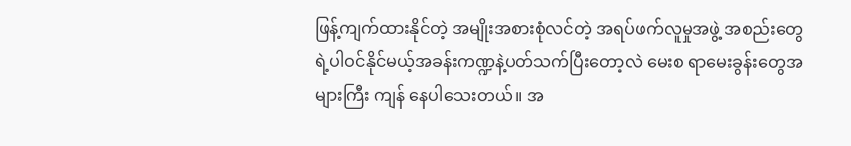ဖြန့်ကျက်ထားနိုင်တဲ့ အမျိုးအစားစုံလင်တဲ့ အရပ်ဖက်လူမှုအဖွဲ့ အစည်းတွေရဲ့ပါဝင်နိုင်မယ့်အခန်းကဏ္ဍနဲ့ပတ်သက်ပြီးတော့လဲ မေးစ ရာမေးခွန်းတွေအများကြီး ကျန် နေပါသေးတယ်။ အ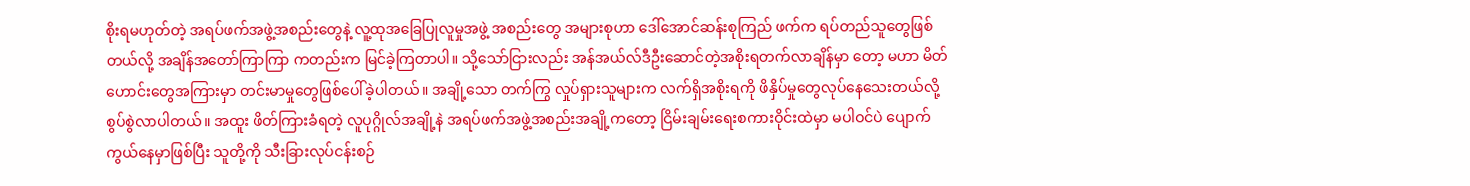စိုးရမဟုတ်တဲ့ အရပ်ဖက်အဖွဲ့အစည်းတွေနဲ့ လူ့ထုအခြေပြုလူမှုအဖွဲ့ အစည်းတွေ အများစုဟာ ဒေါ်အောင်ဆန်းစုကြည် ဖက်က ရပ်တည်သူတွေဖြစ်တယ်လို့ အချိန်အတော်ကြာကြာ ကတည်းက မြင်ခဲ့ကြတာပါ။ သို့သော်ငြားလည်း အန်အယ်လ်ဒီဦးဆောင်တဲ့အစိုးရတက်လာချိန်မှာ တော့ မဟာ မိတ်ဟောင်းတွေအကြားမှာ တင်းမာမှုတွေဖြစ်ပေါ်ခဲ့ပါတယ်။ အချို့သော တက်ကြွ လှုပ်ရှားသူများက လက်ရှိအစိုးရကို ဖိနှိပ်မှုတွေလုပ်နေသေးတယ်လို့ စွပ်စွဲလာပါတယ်။ အထူး ဖိတ်ကြားခံရတဲ့ လူပုဂ္ဂိုလ်အချို့နဲ အရပ်ဖက်အဖွဲ့အစည်းအချို့ကတော့ ငြိမ်းချမ်းရေးစကားဝိုင်းထဲမှာ မပါဝင်ပဲ ပျောက်ကွယ်နေမှာဖြစ်ပြီး သူတို့ကို သီးခြားလုပ်ငန်းစဉ်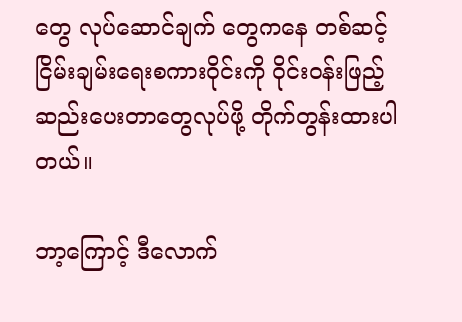တွေ လုပ်ဆောင်ချက် တွေကနေ တစ်ဆင့် ငြိမ်းချမ်းရေးစကားဝိုင်းကို ဝိုင်းဝန်းဖြည့်ဆည်းပေးတာတွေလုပ်ဖို့ တိုက်တွန်းထားပါတယ်။

ဘာ့ကြောင့် ဒီလောက်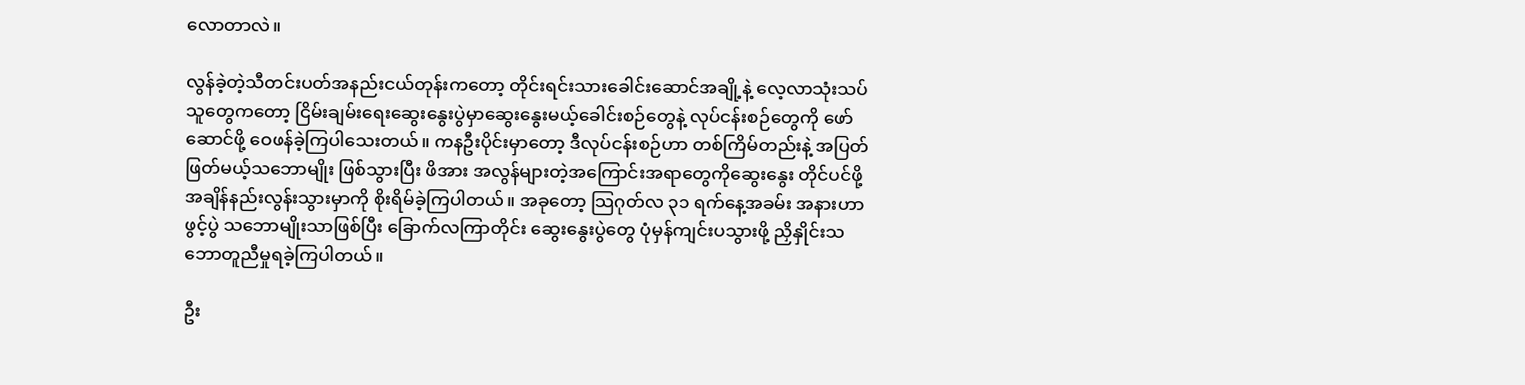လောတာလဲ။

လွန်ခဲ့တဲ့သီတင်းပတ်အနည်းငယ်တုန်းကတော့ တိုင်းရင်းသားခေါင်းဆောင်အချို့နဲ့ လေ့လာသုံးသပ် သူတွေကတော့ ငြိမ်းချမ်းရေးဆွေးနွေးပွဲမှာဆွေးနွေးမယ့်ခေါင်းစဉ်တွေနဲ့ လုပ်ငန်းစဉ်တွေကို ဖော်ဆောင်ဖို့ ဝေဖန်ခဲ့ကြပါသေးတယ်။ ကနဦးပိုင်းမှာတော့ ဒီလုပ်ငန်းစဉ်ဟာ တစ်ကြိမ်တည်းနဲ့ အပြတ်ဖြတ်မယ့်သဘောမျိုး ဖြစ်သွားပြီး ဖိအား အလွန်များတဲ့အကြောင်းအရာတွေကိုဆွေးနွေး တိုင်ပင်ဖို့အချိန်နည်းလွန်းသွားမှာကို စိုးရိမ်ခဲ့ကြပါတယ်။ အခုတော့ သြဂုတ်လ ၃၁ ရက်နေ့အခမ်း အနားဟာ ဖွင့်ပွဲ သဘောမျိုးသာဖြစ်ပြီး ခြောက်လကြာတိုင်း ဆွေးနွေးပွဲတွေ ပုံမှန်ကျင်းပသွားဖို့ ညှိနှိုင်းသဘောတူညီမှုရခဲ့ကြပါတယ်။

ဦး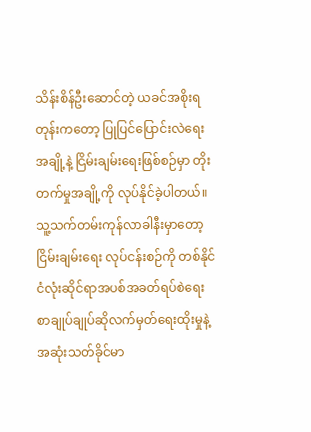သိန်းစိန်ဦးဆောင်တဲ့ ယခင်အစိုးရတုန်းကတော့ ပြုပြင်ပြောင်းလဲရေးအချို့နဲ့ ငြိမ်းချမ်းရေးဖြစ်စဉ်မှာ တိုးတက်မှုအချို့ကို လုပ်နိုင်ခဲ့ပါတယ်။ သူ့သက်တမ်းကုန်လာခါနီးမှာတော့ ငြိမ်းချမ်းရေး လုပ်ငန်းစဉ်ကို တစ်နိုင်ငံလုံးဆိုင်ရာအပစ်အခတ်ရပ်စဲရေးစာချုပ်ချုပ်ဆိုလက်မှတ်ရေးထိုးမှုနဲ့အဆုံးသတ်ခိုင်မာ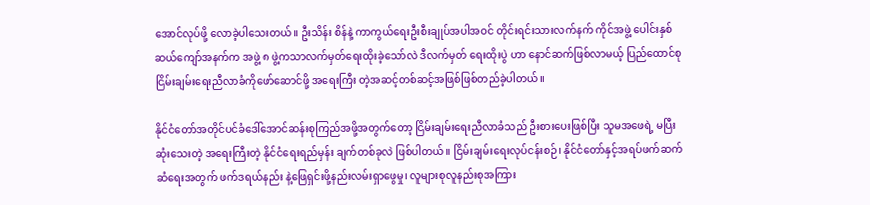အောင်လုပ်ဖို့ လောခဲ့ပါသေးတယ်။ ဦးသိန်း စိန်နဲ့ ကာကွယ်ရေးဦးစီးချုပ်အပါအဝင် တိုင်းရင်းသားလက်နက် ကိုင်အဖွဲ့ ပေါင်းနှစ်ဆယ်ကျော်အနက်က အဖွဲ့ ၈ ဖွဲ့ကသာလက်မှတ်ရေးထိုးခဲ့သော်လဲ ဒီလက်မှတ် ရေးထိုးပွဲ ဟာ နောင်ဆက်ဖြစ်လာမယ့် ပြည်ထောင်စုငြိမ်းချမ်းရေးညီလာခံကိုဖော်ဆောင်ဖို့ အရေးကြီး တဲ့အဆင့်တစ်ဆင့်အဖြစ်ဖြစ်တည်ခဲ့ပါတယ်။

နိုင်ငံတော်အတိုင်ပင်ခံဒေါ်အောင်ဆန်းစုကြည်အဖို့အတွက်တော့ ငြိမ်းချမ်းရေးညီလာခံသည် ဦးစားပေးဖြစ်ပြီး သူမအဖေရဲ့ မပြီးဆုံးသေးတဲ့ အရေးကြီးတဲ့ နိုင်ငံရေးရည်မှန်း ချက်တစ်ခုလဲ ဖြစ်ပါတယ်။ ငြိမ်းချမ်းရေးလုပ်ငန်းစဉ်၊ နိုင်ငံတော်နှင့်အရပ်ဖက်ဆက်ဆံရေးအတွက် ဖက်ဒရယ်နည်း နဲ့ဖြေရှင်းဖို့နည်းလမ်းရှာဖွေမှု၊ လူများစုလူနည်းစုအကြား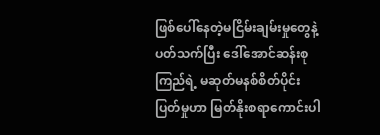ဖြစ်ပေါ်နေတဲ့မငြိမ်းချမ်းမှုတွေနဲ့ပတ်သက်ပြီး ဒေါ်အောင်ဆန်းစုကြည်ရဲ့ မဆုတ်မနစ်စိတ်ပိုင်းပြတ်မှုဟာ မြတ်နိုးစရာကောင်းပါ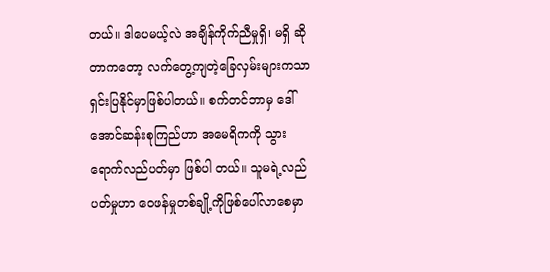တယ်။ ဒါပေမယ့်လဲ အချိန်ကိုက်ညီမှုရှိ၊ မရှိ ဆိုတာကတော့ လက်တွေ့ကျတဲ့ခြေလှမ်းများကသာ ရှင်းပြနိုင်မှာဖြစ်ပါတယ်။ စက်တင်ဘာမှ ဒေါ်အောင်ဆန်းစုကြည်ဟာ အမေရိကကို သွားရောက်လည်ပတ်မှာ ဖြစ်ပါ တယ်။ သူမရဲ့လည်ပတ်မှုဟာ ဝေဖန်မှုတစ်ချို့ကိုဖြစ်ပေါ်လာစေမှာ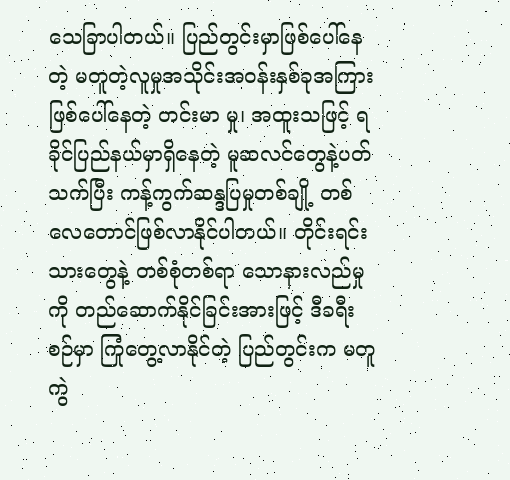သေခြာပါတယ်။ ပြည်တွင်းမှာဖြစ်ပေါ်နေတဲ့ မတူတဲ့လူမှုအသိုင်းအဝန်းနှစ်ခုအကြားဖြစ်ပေါ်နေတဲ့ တင်းမာ မှု၊ အထူးသဖြင့် ရခိုင်ပြည်နယ်မှာရှိနေတဲ့ မူဆလင်တွေနဲ့ပတ်သက်ပြီး ကန့်ကွက်ဆန္ဒပြမှုတစ်ချို့ တစ်လေတောင်ဖြစ်လာနိုင်ပါတယ်။ တိုင်းရင်းသားတွေနဲ့ တစ်စုံတစ်ရာ သောနားလည်မှုကို တည်ဆောက်နိုင်ခြင်းအားဖြင့် ဒီခရီးစဉ်မှာ ကြုံတွေ့လာနိုင်တဲ့ ပြည်တွင်းက မတူကွဲ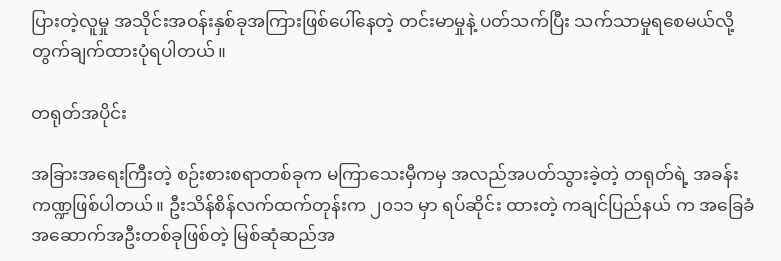ပြားတဲ့လူမှု အသိုင်းအဝန်းနှစ်ခုအကြားဖြစ်ပေါ်နေတဲ့ တင်းမာမှုနဲ့ ပတ်သက်ပြီး သက်သာမှုရစေမယ်လို့ တွက်ချက်ထားပုံရပါတယ်။

တရုတ်အပိုင်း

အခြားအရေးကြီးတဲ့ စဉ်းစားစရာတစ်ခုက မကြာသေးမှီကမှ အလည်အပတ်သွားခဲ့တဲ့ တရုတ်ရဲ့ အခန်းကဏ္ဍဖြစ်ပါတယ်။ ဦးသိန်စိန်လက်ထက်တုန်းက ၂၀၁၁ မှာ ရပ်ဆိုင်း ထားတဲ့ ကချင်ပြည်နယ် က အခြေခံအဆောက်အဦးတစ်ခုဖြစ်တဲ့ မြစ်ဆုံဆည်အ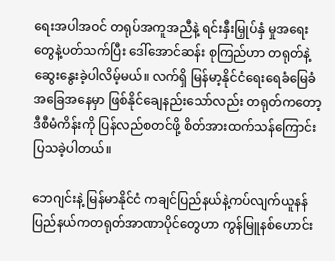ရေးအပါအဝင် တရုပ်အကူအညီနဲ့ ရင်းနှီးမြှုပ်နှံ မှုအရေးတွေနဲ့ပတ်သက်ပြီး ဒေါ်အောင်ဆန်း စုကြည်ဟာ တရုတ်နဲ့ ဆွေးနွေးခဲ့ပါလိမ့်မယ်။ လက်ရှိ မြန်မာ့နိုင်ငံရေးရေခံမြေခံအခြေအနေမှာ ဖြစ်နိုင်ချေနည်းသော်လည်း တရုတ်ကတော့ ဒီစီမံကိန်းကို ပြန်လည်စတင်ဖို့ စိတ်အားထက်သန်ကြောင်းပြသခဲ့ပါတယ်။

ဘေဂျင်းနဲ့ မြန်မာနိုင်ငံ ကချင်ပြည်နယ်နဲ့ကပ်လျက်ယူနန်ပြည်နယ်ကတရုတ်အာဏာပိုင်တွေဟာ ကွန်မြူနစ်ဟောင်း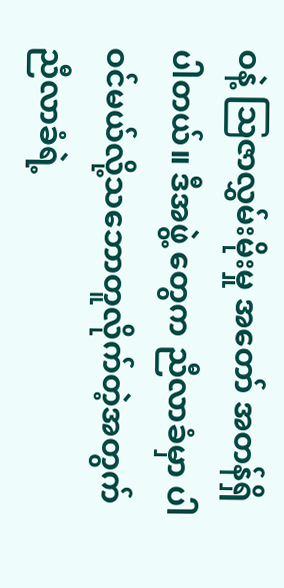ဝနဲ့ သြဇာလွှမ်းမိုးမှု အတော် အတန်ရှိပါတယ်။ ဒီအဖွဲ့ တွေက ညီလာခံမှာ ပါဝင်မယ်လို့သဘောတူလိုက်တဲ့အတွက် ညီလာခံရဲ့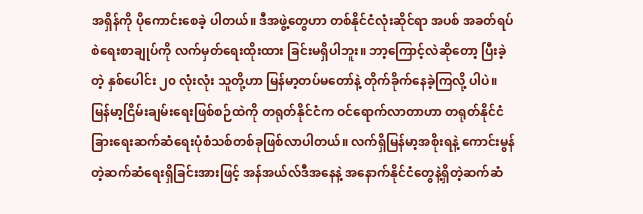အရှိန်ကို ပိုကောင်းစေခဲ့ ပါတယ်။ ဒီအဖွဲ့တွေဟာ တစ်နိုင်ငံလုံးဆိုင်ရာ အပစ် အခတ်ရပ်စဲရေးစာချုပ်ကို လက်မှတ်ရေးထိုးထား ခြင်းမရှိပါဘူး။ ဘာ့ကြောင့်လဲဆိုတော့ ပြီးခဲ့တဲ့ နှစ်ပေါင်း ၂၀ လုံးလုံး သူတို့ဟာ မြန်မာ့တပ်မတော်နဲ့ တိုက်ခိုက်နေခဲ့ကြလို့ ပါပဲ။ မြန်မာ့ငြိမ်းချမ်းရေးဖြစ်စဉ်ထဲကို တရုတ်နိုင်ငံက ဝင်ရောက်လာတာဟာ တရုတ်နိုင်ငံခြားရေးဆက်ဆံရေးပုံစံသစ်တစ်ခုဖြစ်လာပါတယ်။ လက်ရှိမြန်မာ့အစိုးရနဲ့ ကောင်းမွန် တဲ့ဆက်ဆံရေးရှိခြင်းအားဖြင့် အန်အယ်လ်ဒီအနေနဲ့ အနောက်နိုင်ငံတွေနဲ့ရှိတဲ့ဆက်ဆံ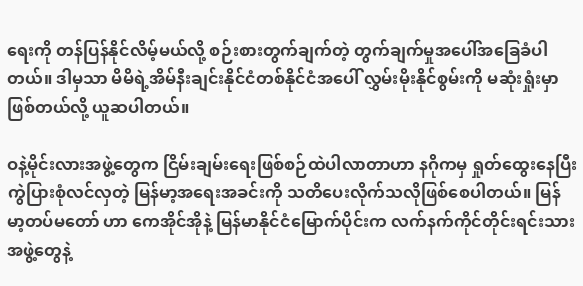ရေးကို တန်ပြန်နိုင်လိမ့်မယ်လို့ စဉ်းစားတွက်ချက်တဲ့ တွက်ချက်မှုအပေါ်အခြေခံပါ တယ်။ ဒါမှသာ မိမိရဲ့အိမ်နီးချင်းနိုင်ငံတစ်နိုင်ငံအပေါ် လွှမ်းမိုးနိုင်စွမ်းကို မဆုံးရှုံးမှာဖြစ်တယ်လို့ ယူဆပါတယ်။

ဝနဲ့မိုင်းလားအဖွဲ့တွေက ငြိမ်းချမ်းရေးဖြစ်စဉ်ထဲပါလာတာဟာ နဂိုကမှ ရှုတ်ထွေးနေပြီး ကွဲပြားစုံလင်လှတဲ့ မြန်မာ့အရေးအခင်းကို သတိပေးလိုက်သလိုဖြစ်စေပါတယ်။ မြန် မာ့တပ်မတော် ဟာ ကေအိုင်အိုနဲ့ မြန်မာနိုင်ငံမြောက်ပိုင်းက လက်နက်ကိုင်တိုင်းရင်းသားအဖွဲ့တွေနဲ့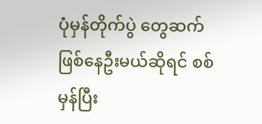ပုံမှန်တိုက်ပွဲ တွေဆက်ဖြစ်နေဦးမယ်ဆိုရင် စစ်မှန်ပြီး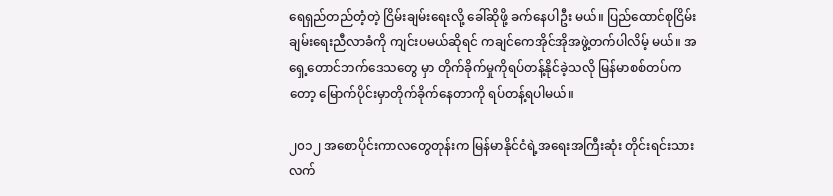ရေရှည်တည်တံ့တဲ့ ငြိမ်းချမ်းရေးလို့ ခေါ်ဆိုဖို့ ခက်နေပါဦး မယ်။ ပြည်ထောင်စုငြိမ်းချမ်းရေးညီလာခံကို ကျင်းပမယ်ဆိုရင် ကချင်ကေအိုင်အိုအဖွဲ့တက်ပါလိမ့် မယ်။ အရှေ့တောင်ဘက်ဒေသတွေ မှာ တိုက်ခိုက်မှုကိုရပ်တန့်နိုင်ခဲ့သလို မြန်မာစစ်တပ်ကတော့ မြောက်ပိုင်းမှာတိုက်ခိုက်နေတာကို ရပ်တန့်ရပါမယ်။

၂၀၁၂ အစောပိုင်းကာလတွေတုန်းက မြန်မာနိုင်ငံရဲ့အရေးအကြီးဆုံး တိုင်းရင်းသားလက်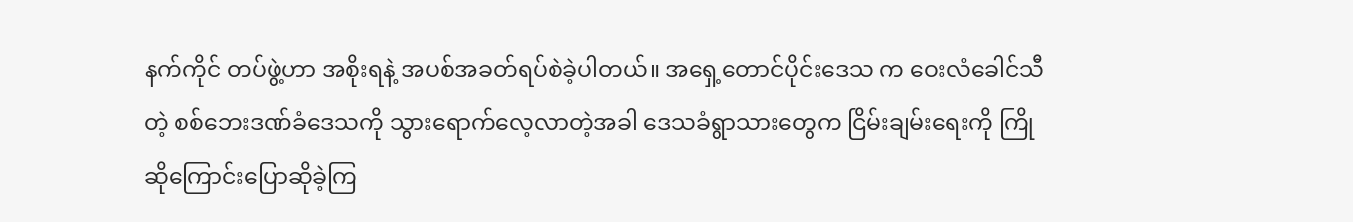နက်ကိုင် တပ်ဖွဲ့ဟာ အစိုးရနဲ့ အပစ်အခတ်ရပ်စဲခဲ့ပါတယ်။ အရှေ့တောင်ပိုင်းဒေသ က ဝေးလံခေါင်သီတဲ့ စစ်ဘေးဒဏ်ခံဒေသကို သွားရောက်လေ့လာတဲ့အခါ ဒေသခံရွာသားတွေက ငြိမ်းချမ်းရေးကို ကြိုဆိုကြောင်းပြောဆိုခဲ့ကြ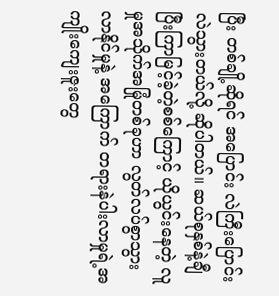ပြီး တစ်ချို့ဆိုရင် အပြောင်း လဲကြီးပြောင်းလဲသွားတယ်လို့ ဆိုပါတယ်။ ဆယ်စုနှစ်နဲ့ချီပြီးကြာမြင့်ခဲ့တဲ့စစ်ကြောင့် ယိုယွင်းနေတဲ့ လူမှုအသိုက်အမြုံတစ်ခုဟာ လွတ်လပ်စွာသွား လာနိုင်မှုနဲ့ အကြောက် တရားနဲပါးလာမှုရဲ့အကျိုးကျေးဇူးတွေ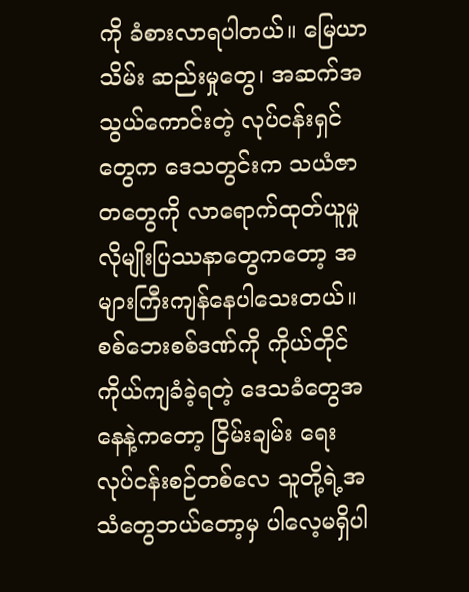ကို ခံစားလာရပါတယ်။ မြေယာသိမ်း ဆည်းမှုတွေ၊ အဆက်အသွယ်ကောင်းတဲ့ လုပ်ငန်းရှင်တွေက ဒေသတွင်းက သယံဇာတတွေကို လာရောက်ထုတ်ယူမှုလိုမျိုးပြဿနာတွေကတော့ အများကြီးကျန်နေပါသေးတယ်။ စစ်ဘေးစစ်ဒဏ်ကို ကိုယ်တိုင်ကိုယ်ကျခံခဲ့ရတဲ့ ဒေသခံတွေအနေနဲ့ကတော့ ငြိမ်းချမ်း ရေးလုပ်ငန်းစဉ်တစ်လေ သူတို့ရဲ့အသံတွေဘယ်တော့မှ ပါလေ့မရှိပါ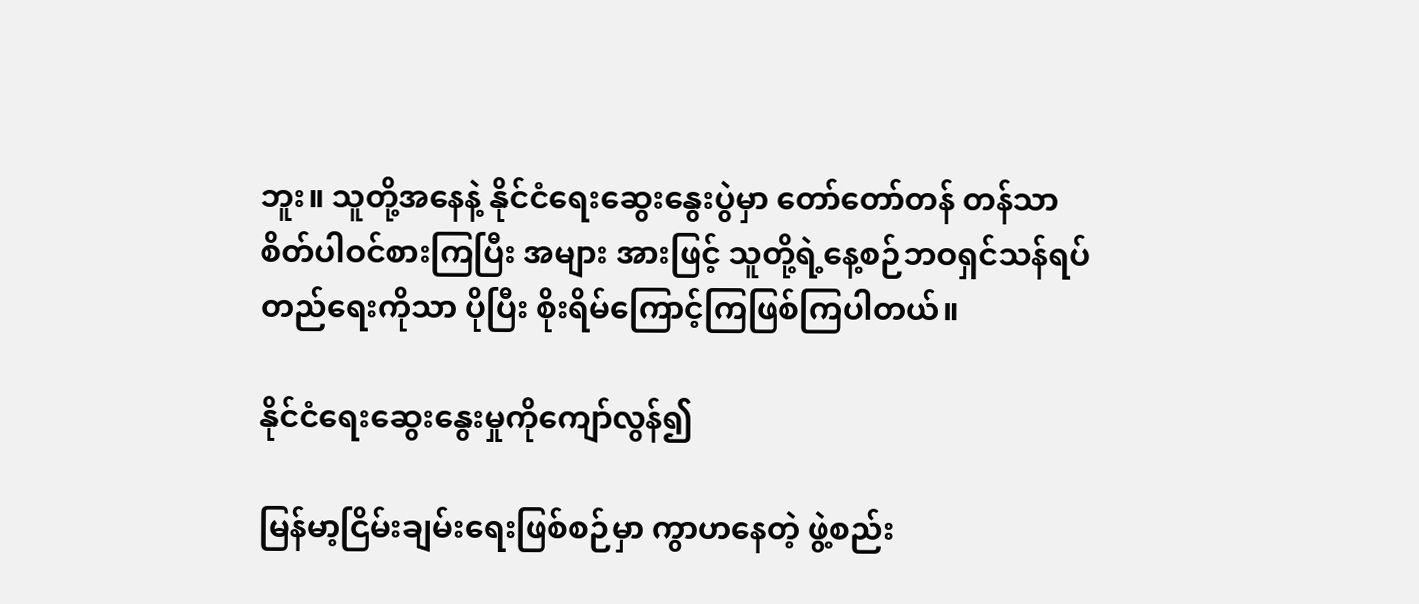ဘူး။ သူတို့အနေနဲ့ နိုင်ငံရေးဆွေးနွေးပွဲမှာ တော်တော်တန် တန်သာ စိတ်ပါဝင်စားကြပြီး အများ အားဖြင့် သူတို့ရဲ့နေ့စဉ်ဘဝရှင်သန်ရပ်တည်ရေးကိုသာ ပိုပြီး စိုးရိမ်ကြောင့်ကြဖြစ်ကြပါတယ်။

နိုင်ငံရေးဆွေးနွေးမှုကိုကျော်လွန်၍

မြန်မာ့ငြိမ်းချမ်းရေးဖြစ်စဉ်မှာ ကွာဟနေတဲ့ ဖွဲ့စည်း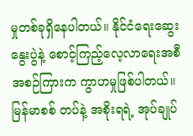မှုတစ်ခုရှိနေပါတယ်။ နိုင်ငံရေးဆွေးနွေးပွဲနဲ့ စောင့်ကြည့်လေ့လာရေးအစီအစဉ်ကြားက ကွာဟမှုဖြစ်ပါတယ်။ မြန်မာစစ် တပ်နဲ့ အစိုးရရဲ့ အုပ်ချုပ်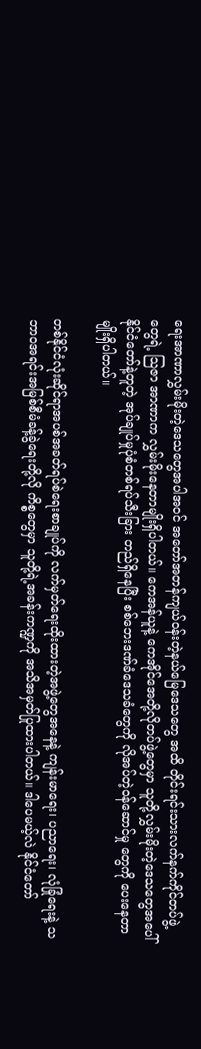ရေးအာဏာလွှမ်းမိုးတဲ့ဒေသတွေအပါအဝင် အတော်အတန်ကျယ်ဝန်းတဲ့နယ်မြေဒေသတွေ အထိ တိုင်းရင်းသားလက်နက်ကိုင်တပ်ဖွဲ့တွေရဲ့ သြဇာ အာဏာက လွှမ်းမိုးနေတာမျိုးရှိပါတယ်။ ကေအန်ယူနဲ့ ကေအိုင်အေတို့လိုတပ်ဖွဲ့တွေမှာ သူတို့လွှမ်းမိုးတဲ့ဒေသတွေအပေါ် နိုင်ငံတော်နဲ့တူတဲ့ အုပ်ချုပ်မှုပုံစံတစ်ရပ်သီးခြား တည်ရှိနေပြီး စစ်ဘေးဒဏ်ခံဒေသခံတွေကို လိုအပ်တဲ့ဝန်ဆောင်မှု တွေကို ပေးနေတာမျိုးရှိပါတယ်။

တစ်နိုင်ငံလုံးဆိုင်ရာအပစ်အခတ်ရပ်စဲရေးစာချုပ်ကို လက်မှတ်ရေးထိုးထားတဲ့အဖွဲ့တွေအနေနဲ့ ကျန်းမာရေး၊ ပညာရေး၊ လုံခြုံရေးနဲ့ သဘာဝအရင်းအမြစ်စီမံခန့်ခွဲရေးတို့လို ကိစ္စတွေမှာ သူတို့ရဲ့အခန်းကဏ္ဍကို အသိအမှတ်ပြုထားပါတယ်။ ဒါပေမယ့်လဲ နိုင်ငံတော်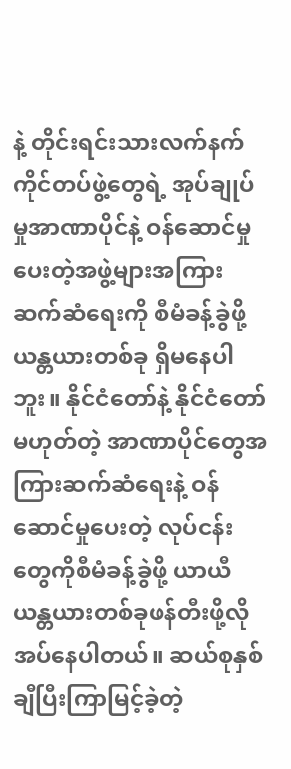နဲ့ တိုင်းရင်းသားလက်နက်ကိုင်တပ်ဖွဲ့တွေရဲ့ အုပ်ချုပ်မှုအာဏာပိုင်နဲ့ ဝန်ဆောင်မှု ပေးတဲ့အဖွဲ့များအကြားဆက်ဆံရေးကို စီမံခန့်ခွဲဖို့ ယန္တယားတစ်ခု ရှိမနေပါဘူး။ နိုင်ငံတော်နဲ့ နိုင်ငံတော်မဟုတ်တဲ့ အာဏာပိုင်တွေအကြားဆက်ဆံရေးနဲ့ ဝန်ဆောင်မှုပေးတဲ့ လုပ်ငန်း တွေကိုစီမံခန့်ခွဲဖို့ ယာယီယန္တယားတစ်ခုဖန်တီးဖို့လိုအပ်နေပါတယ်။ ဆယ်စုနှစ်ချီပြီးကြာမြင့်ခဲ့တဲ့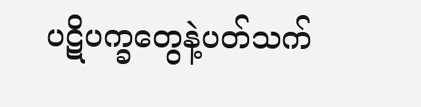ပဋိပက္ခတွေနဲ့ပတ်သက်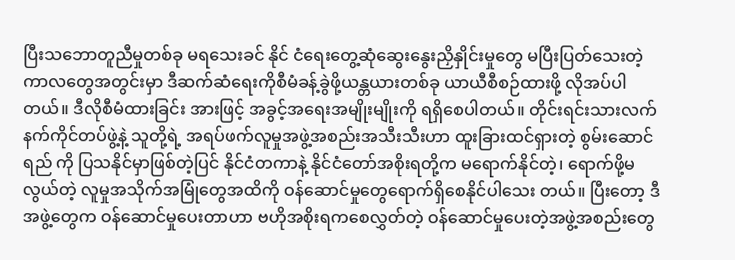ပြီးသဘောတူညီမှုတစ်ခု မရသေးခင် နိုင် ငံရေးတွေ့ဆုံဆွေးနွေးညှိနှိုင်းမှုတွေ မပြီးပြတ်သေးတဲ့ကာလတွေအတွင်းမှာ ဒီဆက်ဆံရေးကိုစီမံခန့်ခွဲဖို့ယန္တယားတစ်ခု ယာယီစီစဉ်ထားဖို့ လိုအပ်ပါတယ်။ ဒီလိုစီမံထားခြင်း အားဖြင့် အခွင့်အရေးအမျိုးမျိုးကို ရရှိစေပါတယ်။ တိုင်းရင်းသားလက်နက်ကိုင်တပ်ဖွဲ့နဲ့ သူတို့ရဲ့ အရပ်ဖက်လူမှုအဖွဲ့အစည်းအသီးသီးဟာ ထူးခြားထင်ရှားတဲ့ စွမ်းဆောင်ရည် ကို ပြသနိုင်မှာဖြစ်တဲ့ပြင် နိုင်ငံတကာနဲ့ နိုင်ငံတော်အစိုးရတို့က မရောက်နိုင်တဲ့၊ ရောက်ဖို့မလွယ်တဲ့ လူမှုအသိုက်အမြုံတွေအထိကို ဝန်ဆောင်မှုတွေရောက်ရှိစေနိုင်ပါသေး တယ်။ ပြီးတော့ ဒီအဖွဲ့တွေက ဝန်ဆောင်မှုပေးတာဟာ ဗဟိုအစိုးရကစေလွှတ်တဲ့ ဝန်ဆောင်မှုပေးတဲ့အဖွဲ့အစည်းတွေ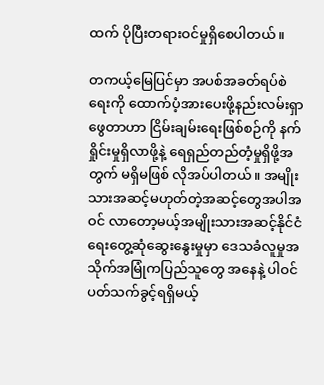ထက် ပိုပြီးတရားဝင်မှုရှိစေပါတယ်။

တကယ့်မြေပြင်မှာ အပစ်အခတ်ရပ်စဲရေးကို ထောက်ပံ့အားပေးဖို့နည်းလမ်းရှာဖွေတာဟာ ငြိမ်းချမ်းရေးဖြစ်စဉ်ကို နက်ရှိုင်းမှုရှိလာဖို့နဲ့ ရေရှည်တည်တံ့မှုရှိဖို့အတွက် မရှိမဖြစ် လိုအပ်ပါတယ်။ အမျိုးသားအဆင့်မဟုတ်တဲ့အဆင့်တွေအပါအဝင် လာတော့မယ့်အမျိုးသားအဆင့်နိုင်ငံရေးတွေ့ဆုံဆွေးနွေးမှုမှာ ဒေသခံလူမှုအသိုက်အမြုံကပြည်သူတွေ အနေနဲ့ ပါဝင်ပတ်သက်ခွင့်ရရှိမယ့်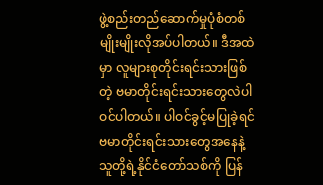ဖွဲ့စည်းတည်ဆောက်မှုပုံစံတစ်မျိုးမျိုးလိုအပ်ပါတယ်။ ဒီအထဲမှာ လူများစုတိုင်းရင်းသားဖြစ်တဲ့ ဗမာတိုင်းရင်းသားတွေလဲပါဝင်ပါတယ်။ ပါဝင်ခွင့်မပြုခဲ့ရင် ဗမာတိုင်းရင်းသားတွေအနေနဲ့ သူတို့ရဲ့နိုင်ငံတော်သစ်ကို ပြန်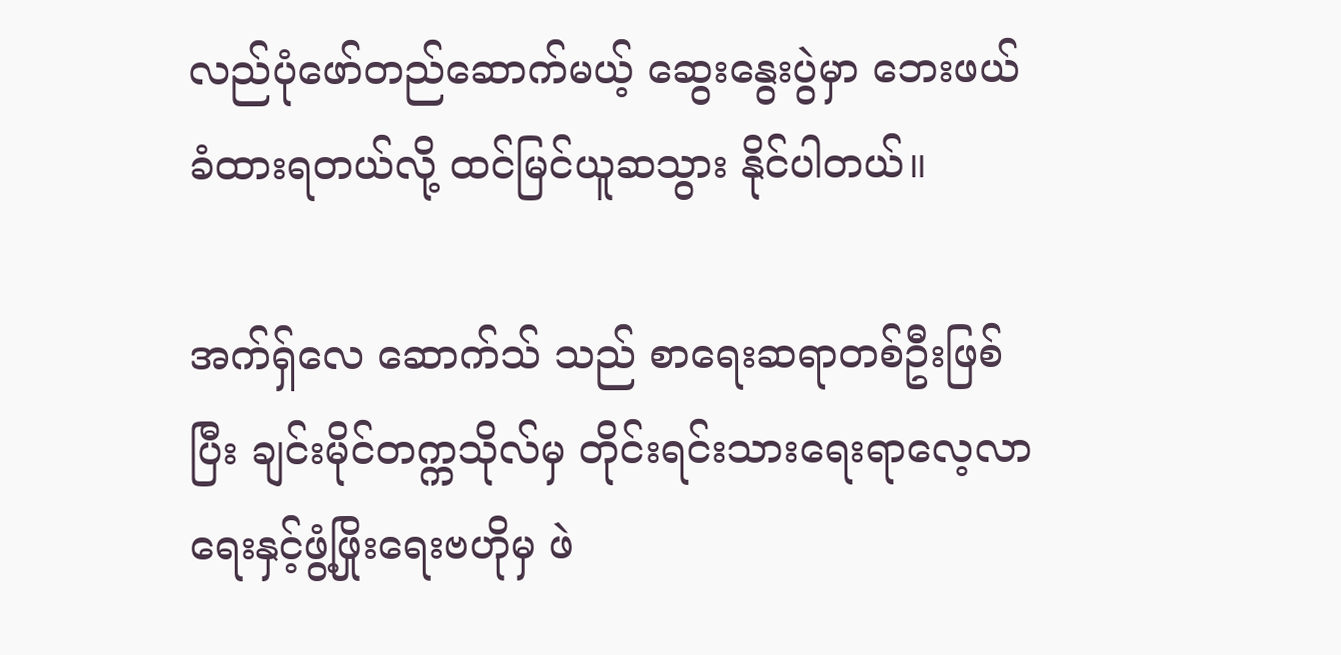လည်ပုံဖော်တည်ဆောက်မယ့် ဆွေးနွေးပွဲမှာ ဘေးဖယ်ခံထားရတယ်လို့ ထင်မြင်ယူဆသွား နိုင်ပါတယ်။

အက်ရှ်လေ ဆောက်သ် သည် စာရေးဆရာတစ်ဦးဖြစ်ပြီး ချင်းမိုင်တက္ကသိုလ်မှ တိုင်းရင်းသားရေးရာလေ့လာရေးနှင့်ဖွံ့ဖြိုးရေးဗဟိုမှ ဖဲ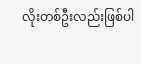လိုးတစ်ဦးလည်းဖြစ်ပါ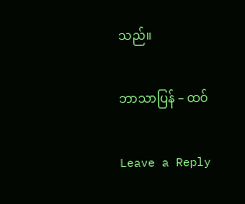သည်။

ဘာသာပြန် – ထဝ်

Leave a Reply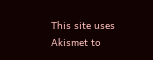This site uses Akismet to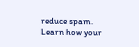reduce spam. Learn how your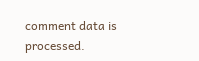comment data is processed.